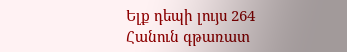Ելք դեպի լույս 264
Հանուն գթառատ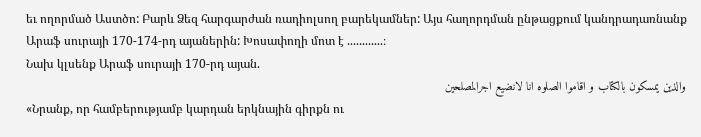եւ ողորմած Աստծո: Բարև Ձեզ հարգարժան ռադիոլսող բարեկամներ: Այս հաղորդման ընթացքում կանդրադառնանք Արաֆ սուրայի 170-174-րդ այաներին: Խոսափողի մոտ է ............։
Նախ կլսենք Արաֆ սուրայի 170-րդ այան.
والذين يمسكون بالكتاب و اقاموا الصلوه انا لانضيع اجرالمصلحين
«Նրանք, որ համբերությամբ կարդան երկնային գիրքն ու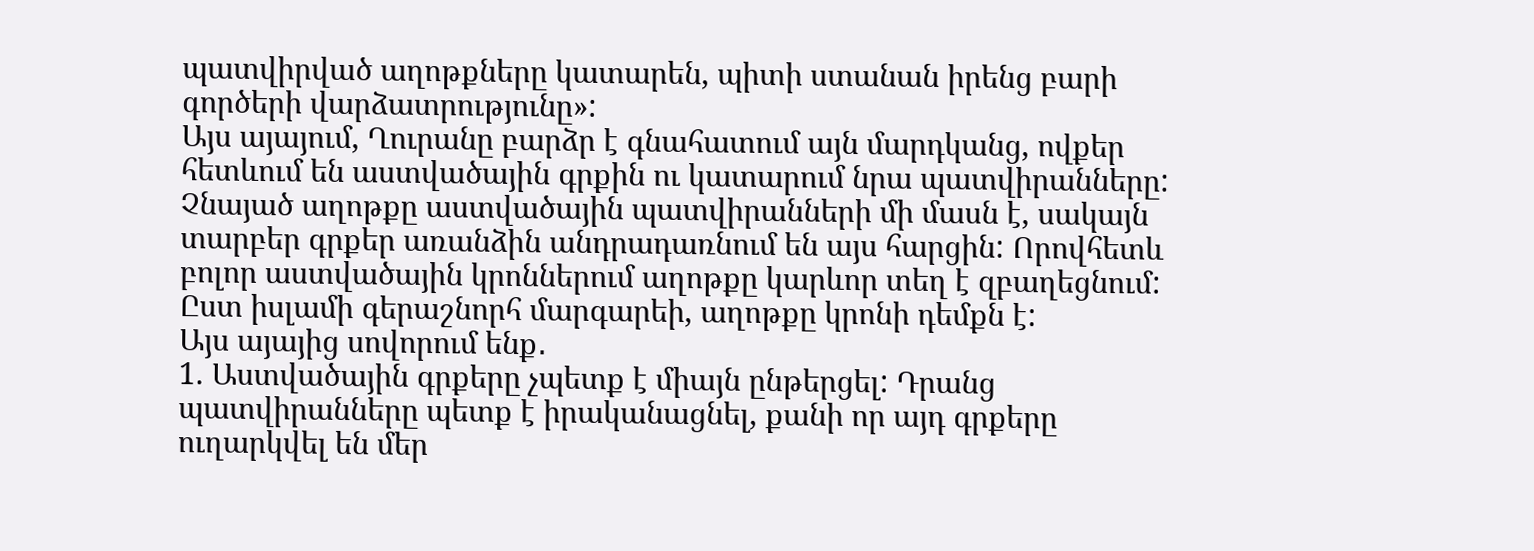պատվիրված աղոթքները կատարեն, պիտի ստանան իրենց բարի գործերի վարձատրությունը»:
Այս այայում, Ղուրանը բարձր է գնահատում այն մարդկանց, ովքեր հետևում են աստվածային գրքին ու կատարում նրա պատվիրանները: Չնայած աղոթքը աստվածային պատվիրանների մի մասն է, սակայն տարբեր գրքեր առանձին անդրադառնում են այս հարցին: Որովհետև բոլոր աստվածային կրոններում աղոթքը կարևոր տեղ է զբաղեցնում: Ըստ իսլամի գերաշնորհ մարգարեի, աղոթքը կրոնի դեմքն է:
Այս այայից սովորում ենք․
1. Աստվածային գրքերը չպետք է միայն ընթերցել: Դրանց պատվիրանները պետք է իրականացնել, քանի որ այդ գրքերը ուղարկվել են մեր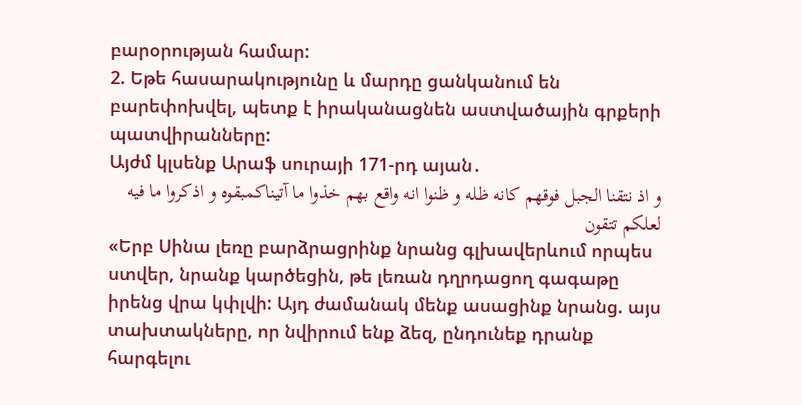բարօրության համար:
2. Եթե հասարակությունը և մարդը ցանկանում են բարեփոխվել, պետք է իրականացնեն աստվածային գրքերի պատվիրանները:
Այժմ կլսենք Արաֆ սուրայի 171-րդ այան․
و اذ نتقنا الجبل فوقهم كانه ظله و ظنوا انه واقع بهم خذوا ما آتيناكمبقوه و اذكروا ما فيه لعلكم تتقون
«Երբ Սինա լեռը բարձրացրինք նրանց գլխավերևում որպես ստվեր, նրանք կարծեցին, թե լեռան դղրդացող գագաթը իրենց վրա կփլվի: Այդ ժամանակ մենք ասացինք նրանց. այս տախտակները, որ նվիրում ենք ձեզ, ընդունեք դրանք հարգելու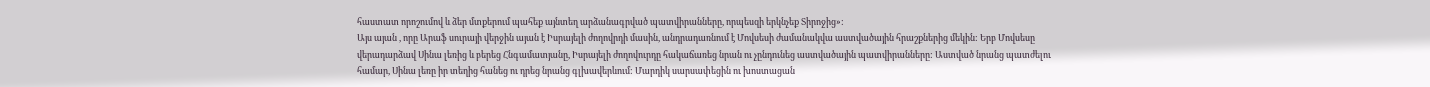հաստատ որոշումով և ձեր մտքերում պահեք այնտեղ արձանագրված պատվիրանները, որպեսզի երկնչեք Տիրոջից»:
Այս այան , որը Արաֆ սուրայի վերջին այան է Իսրայելի ժողովրդի մասին, անդրադառնում է Մովսեսի ժամանակվա աստվածային հրաշքներից մեկին: Երբ Մովսեսը վերադարձավ Սինա լեռից և բերեց Հնգամատյանը, Իսրայելի ժողովուրդը հակաճառեց նրան ու չընդունեց աստվածային պատվիրանները: Աստված նրանց պատժելու համար, Սինա լեռը իր տեղից հանեց ու դրեց նրանց գլխավերևում: Մարդիկ սարսափեցին ու խոստացան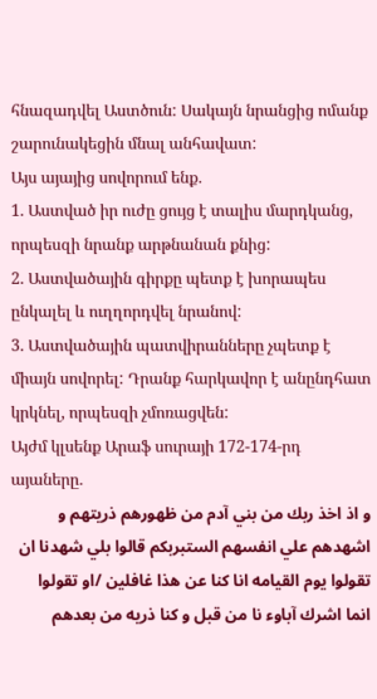հնազադվել Աստծուն: Սակայն նրանցից ոմանք շարունակեցին մնալ անհավատ:
Այս այայից սովորում ենք․
1. Աստված իր ուժը ցույց է տալիս մարդկանց, որպեսզի նրանք արթնանան քնից:
2. Աստվածային գիրքը պետք է խորապես ընկալել և ուղղորդվել նրանով:
3. Աստվածային պատվիրանները չպետք է միայն սովորել: Դրանք հարկավոր է անընդհատ կրկնել, որպեսզի չմոռացվեն:
Այժմ կլսենք Արաֆ սուրայի 172-174-րդ այաները․
و اذ اخذ ربك من بني آدم من ظهورهم ذريتهم و اشهدهم علي انفسهم الستبربكم قالوا بلي شهدنا ان تقولوا يوم القيامه انا كنا عن هذا غافلين /او تقولوا انما اشرك آباوء نا من قبل و كنا ذريه من بعدهم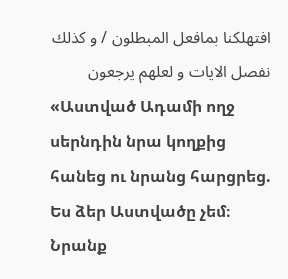افتهلكنا بمافعل المبطلون / و كذلك نفصل الايات و لعلهم يرجعون
«Աստված Ադամի ողջ սերնդին նրա կողքից հանեց ու նրանց հարցրեց. Ես ձեր Աստվածը չեմ։ Նրանք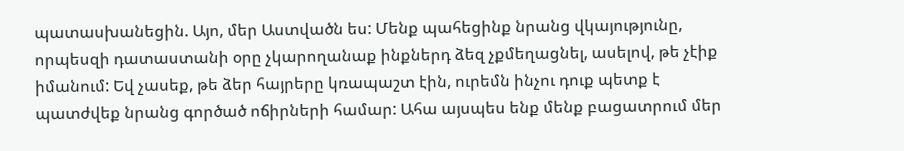պատասխանեցին. Այո, մեր Աստվածն ես: Մենք պահեցինք նրանց վկայությունը, որպեսզի դատաստանի օրը չկարողանաք ինքներդ ձեզ չքմեղացնել, ասելով, թե չէիք իմանում: Եվ չասեք, թե ձեր հայրերը կռապաշտ էին, ուրեմն ինչու դուք պետք է պատժվեք նրանց գործած ոճիրների համար: Ահա այսպես ենք մենք բացատրում մեր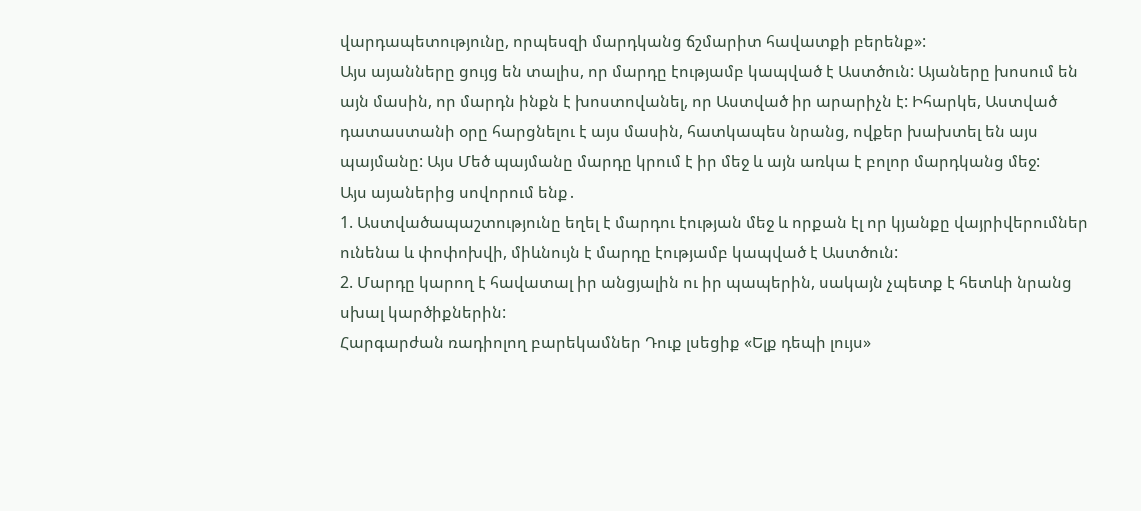վարդապետությունը, որպեսզի մարդկանց ճշմարիտ հավատքի բերենք»:
Այս այանները ցույց են տալիս, որ մարդը էությամբ կապված է Աստծուն: Այաները խոսում են այն մասին, որ մարդն ինքն է խոստովանել, որ Աստված իր արարիչն է: Իհարկե, Աստված դատաստանի օրը հարցնելու է այս մասին, հատկապես նրանց, ովքեր խախտել են այս պայմանը: Այս Մեծ պայմանը մարդը կրում է իր մեջ և այն առկա է բոլոր մարդկանց մեջ:
Այս այաներից սովորում ենք․
1. Աստվածապաշտությունը եղել է մարդու էության մեջ և որքան էլ որ կյանքը վայրիվերումներ ունենա և փոփոխվի, միևնույն է մարդը էությամբ կապված է Աստծուն:
2. Մարդը կարող է հավատալ իր անցյալին ու իր պապերին, սակայն չպետք է հետևի նրանց սխալ կարծիքներին:
Հարգարժան ռադիոլող բարեկամներ Դուք լսեցիք «Ելք դեպի լույս»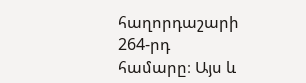հաղորդաշարի 264-րդ համարը։ Այս և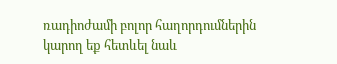ռադիոժամի բոլոր հաղորդումներին կարող եք հետևել նաև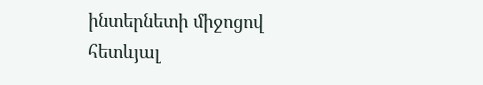ինտերնետի միջոցով հետևյալ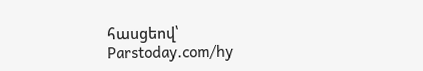հասցեով՝
Parstoday.com/hy